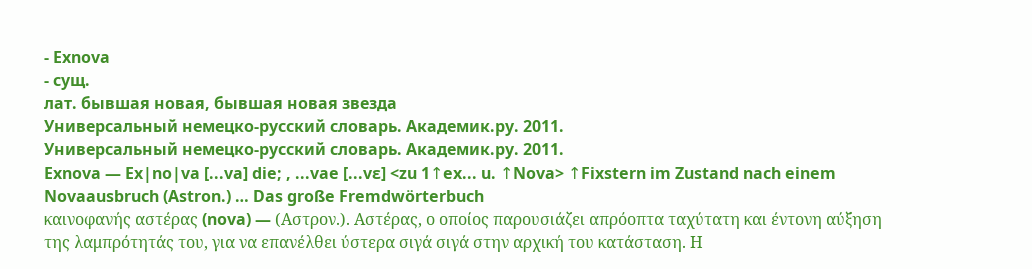- Exnova
- сущ.
лат. бывшая новая, бывшая новая звезда
Универсальный немецко-русский словарь. Академик.ру. 2011.
Универсальный немецко-русский словарь. Академик.ру. 2011.
Exnova — Ex|no|va [...va] die; , ...vae [...vɛ] <zu 1↑ex... u. ↑Nova> ↑Fixstern im Zustand nach einem Novaausbruch (Astron.) … Das große Fremdwörterbuch
καινοφανής αστέρας (nova) — (Αστρον.). Αστέρας, ο οποίος παρουσιάζει απρόοπτα ταχύτατη και έντονη αύξηση της λαμπρότητάς του, για να επανέλθει ύστερα σιγά σιγά στην αρχική του κατάσταση. Η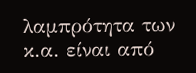λαμπρότητα των κ.α. είναι από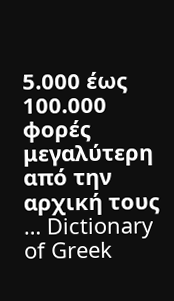5.000 έως 100.000 φορές μεγαλύτερη από την αρχική τους … Dictionary of Greek